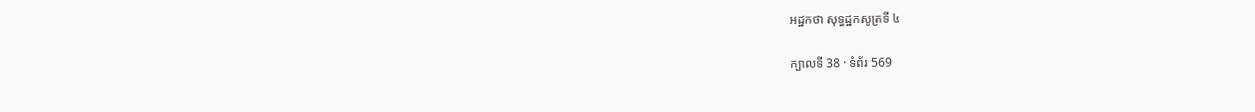អដ្ឋកថា សុទ្ធដ្ឋកសូត្រទី ៤

ក្បាលទី 38 · ទំព័រ 569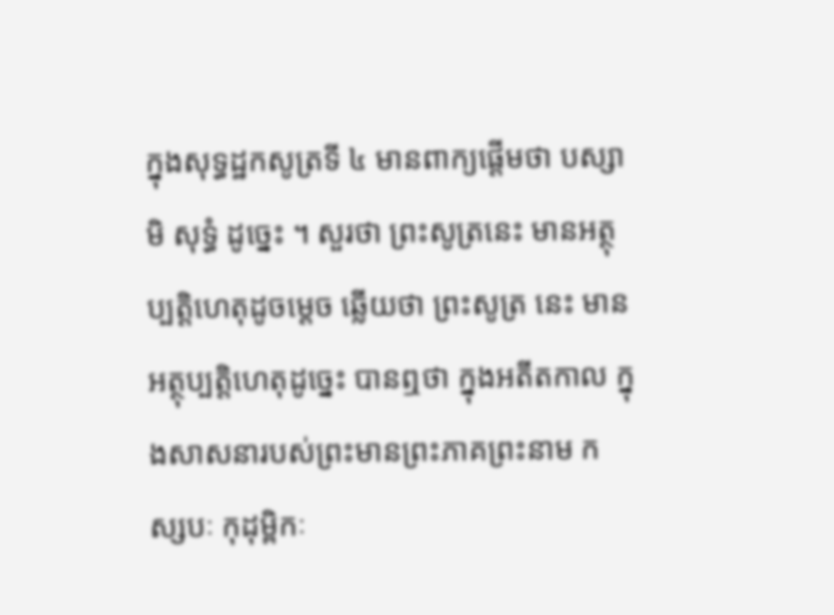ក្នុងសុទ្ធដ្ឋកសូត្រទី ៤ មានពាក្យផ្តើមថា បស្សាមិ សុទ្ធំ ដូច្នេះ ។ សួរថា ព្រះសូត្រនេះ មានអត្ថុប្បត្តិហេតុដូចម្តេច ឆ្លើយថា ព្រះសូត្រ នេះ មានអត្ថុប្បត្តិហេតុដូច្នេះ បានឮថា ក្នុងអតីតកាល ក្នុងសាសនារបស់ព្រះមានព្រះភាគព្រះនាម កស្សបៈ កុដុម្ពិកៈ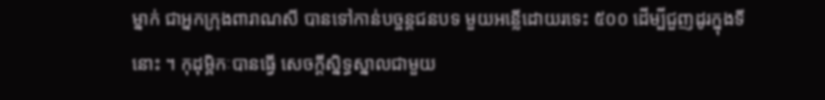ម្នាក់ ជាអ្នកក្រុងពារាណសី បានទៅកាន់បច្ចន្តជនបទ មួយអន្លើដោយរទេះ ៥០០ ដើម្បីជួញដូរក្នុងទីនោះ ។ កុដុម្ពិកៈបានធ្វើ សេចក្តីស្និទ្ធស្នាលជាមួយ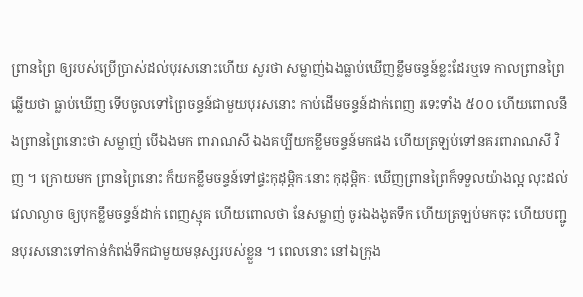ព្រានព្រៃ ឲ្យរបស់ប្រើប្រាស់ដល់បុរសនោះហើយ សួរថា សម្លាញ់ឯងធ្លាប់ឃើញខ្លឹមចន្ទន៍ខ្លះដែរឬទេ កាលព្រានព្រៃឆ្លើយថា ធ្លាប់ឃើញ ទើបចូលទៅព្រៃចន្ទន៍ជាមួយបុរសនោះ កាប់ដើមចន្ទន៍ដាក់ពេញ រទេះទាំង ៥០០ ហើយពោលនឹងព្រានព្រៃនោះថា សម្លាញ់ បើឯងមក ពារាណសី ឯងគប្បីយកខ្លឹមចន្ទន៍មកផង ហើយត្រឡប់ទៅនគរពារាណសី វិញ ។ ក្រោយមក ព្រានព្រៃនោះ ក៏យកខ្លឹមចន្ទន៍ទៅផ្ទះកុដុម្ពិកៈនោះ កុដុម្ពិកៈ ឃើញព្រានព្រៃក៏ទទួលយ៉ាងល្អ លុះដល់វេលាល្ងាច ឲ្យបុកខ្លឹមចន្ទន៍ដាក់ ពេញស្មុគ ហើយពោលថា នែសម្លាញ់ ចូរឯងងូតទឹក ហើយត្រឡប់មកចុះ ហើយបញ្ជូនបុរសនោះទៅកាន់កំពង់ទឹកជាមួយមនុស្សរបស់ខ្លួន ។ ពេលនោះ នៅឯក្រុង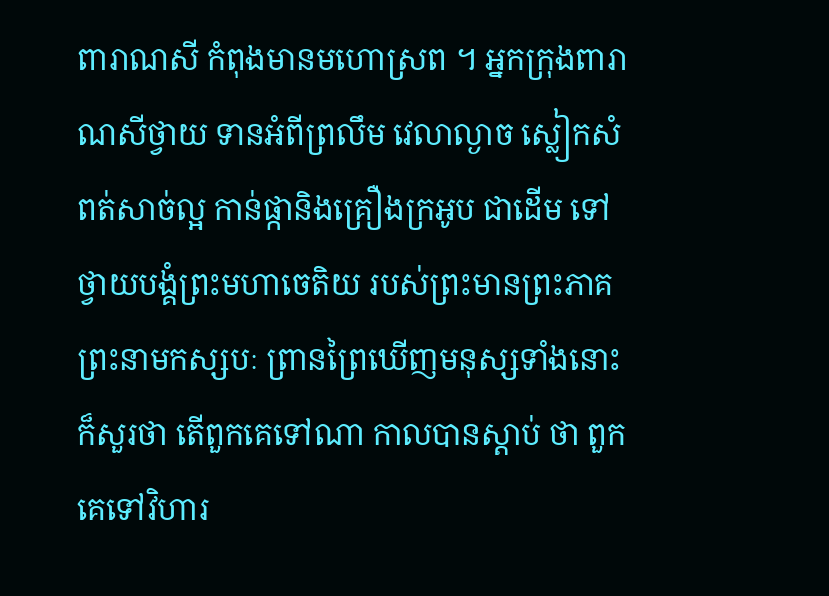ពារាណសី កំពុងមានមហោស្រព ។ អ្នកក្រុងពារាណសីថ្វាយ ទានអំពីព្រលឹម វេលាល្ងាច ស្លៀកសំពត់សាច់ល្អ កាន់ផ្កានិងគ្រឿងក្រអូប ជាដើម ទៅថ្វាយបង្គំព្រះមហាចេតិយ របស់ព្រះមានព្រះភាគព្រះនាមកស្សបៈ ព្រានព្រៃឃើញមនុស្សទាំងនោះ ក៏សួរថា តើពួកគេទៅណា កាលបានស្តាប់ ថា ពួកគេទៅវិហារ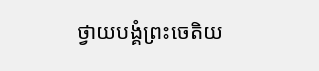ថ្វាយបង្គំព្រះចេតិយ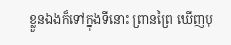ខ្លួនឯងក៏ទៅក្នុងទីនោះ ព្រានព្រៃ ឃើញបុ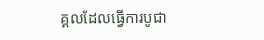គ្គលដែលធ្វើការបូជា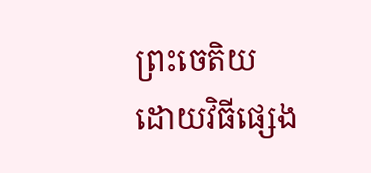ព្រះចេតិយ ដោយវិធីផ្សេង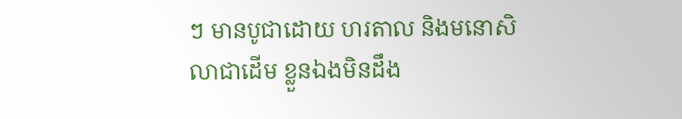ៗ មានបូជាដោយ ហរតាល និងមនោសិលាជាដើម ខ្លួនឯងមិនដឹង